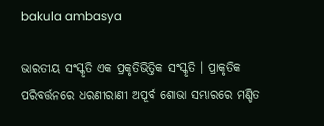bakula ambasya

ଭାରତୀୟ ସଂସ୍କୃତି ଏକ ପ୍ରକୃତିଭିତ୍ତିକ ସଂସ୍କୃତି । ପ୍ରାକୃତିକ ପରିବର୍ତ୍ତନରେ ଧରଣୀରାଣୀ ଅପୂର୍ବ ଶୋଭା ସମ୍ଭାରରେ ମଣ୍ଡିତ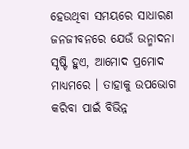ହେଉଥିବା ସମୟରେ ସାଧାରଣ ଜନଜୀବନରେ ଯେଉଁ ଉନ୍ମାଦନା ସୃଷ୍ଟି ହୁଏ, ଆମୋଦ ପ୍ରମୋଦ ମାଧ୍ୟମରେ । ତାହାକୁ ଉପଭୋଗ କରିବା ପାଇଁ ବିଭିନ୍ନ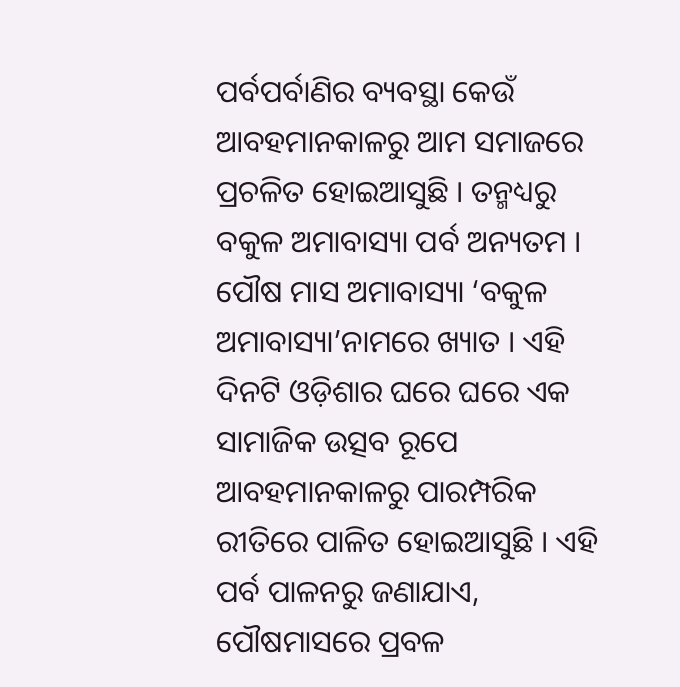ପର୍ବପର୍ବାଣିର ବ୍ୟବସ୍ଥା କେଉଁ ଆବହମାନକାଳରୁ ଆମ ସମାଜରେ ପ୍ରଚଳିତ ହୋଇଆସୁଛି । ତନ୍ମଧ୍ୟରୁ ବକୁଳ ଅମାବାସ୍ୟା ପର୍ବ ଅନ୍ୟତମ । ପୌଷ ମାସ ଅମାବାସ୍ୟା ‘ବକୁଳ ଅମାବାସ୍ୟା’ନାମରେ ଖ୍ୟାତ । ଏହି ଦିନଟି ଓଡ଼ିଶାର ଘରେ ଘରେ ଏକ ସାମାଜିକ ଉତ୍ସବ ରୂପେ ଆବହମାନକାଳରୁ ପାରମ୍ପରିକ ରୀତିରେ ପାଳିତ ହୋଇଆସୁଛି । ଏହି ପର୍ବ ପାଳନରୁ ଜଣାଯାଏ, ପୌଷମାସରେ ପ୍ରବଳ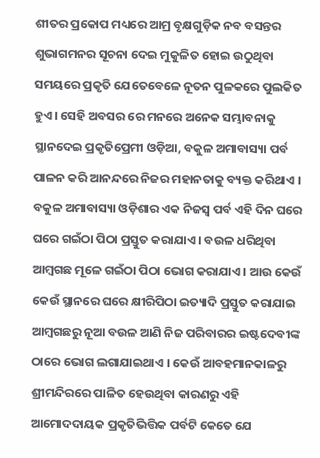ଶୀତର ପ୍ରକୋପ ମଧ୍ୟରେ ଆମ୍ର ବୃକ୍ଷଗୁଡ଼ିକ ନବ ବସନ୍ତର ଶୁଭାଗମନର ସୂଚନା ଦେଇ ମୁକୁଳିତ ହୋଇ ଉଠୁଥିବା ସମୟରେ ପ୍ରକୃତି ଯେତେବେଳେ ନୂତନ ପୁଳକରେ ପୁଲକିତ ହୁଏ । ସେହି ଅବସର ରେ ମନରେ ଅନେକ ସମ୍ଭାବନାକୁ ସ୍ଥାନଦେଇ ପ୍ରକୃତିପ୍ରେମୀ ଓଡ଼ିଆ, ବକୁଳ ଅମାବାସ୍ୟା ପର୍ବ ପାଳନ କରି ଆନନ୍ଦରେ ନିଜର ମହାନତାକୁ ବ୍ୟକ୍ତ କରିଥାଏ । ବକୁଳ ଅମାବାସ୍ୟା ଓଡ଼ିଶାର ଏକ ନିଜସ୍ଵ ପର୍ବ ଏହି ଦିନ ଘରେ ଘରେ ଗଇଁଠା ପିଠା ପ୍ରସ୍ତୁତ କରାଯାଏ । ବଉଳ ଧରିଥିବା ଆମ୍ବଗଛ ମୂଳେ ଗଇଁଠା ପିଠା ଭୋଗ କରାଯାଏ । ଆଉ କେଉଁ କେଉଁ ସ୍ଥାନରେ ଘରେ କ୍ଷୀରିପିଠା ଇତ୍ୟାଦି ପ୍ରସ୍ତୁତ କରାଯାଇ ଆମ୍ବଗଛରୁ ନୂଆ ବଉଳ ଆଣି ନିଜ ପରିବାରର ଇଷ୍ଟଦେବୀଙ୍କ ଠାରେ ଭୋଗ ଲଗାଯାଇଥାଏ । କେଉଁ ଆବହମାନକାଳରୁ ଶ୍ରୀମନ୍ଦିରରେ ପାଳିତ ହେଉଥିବା କାରଣରୁ ଏହି ଆମୋଦଦାୟକ ପ୍ରକୃତିଭିତ୍ତିକ ପର୍ବଟି କେତେ ଯେ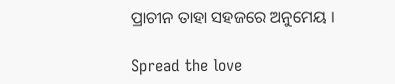ପ୍ରାଚୀନ ତାହା ସହଜରେ ଅନୁମେୟ ।

Spread the love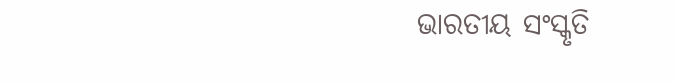ଭାରତୀୟ ସଂସ୍କୃତି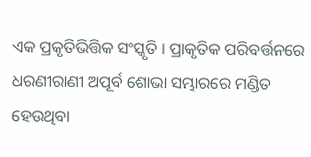ଏକ ପ୍ରକୃତିଭିତ୍ତିକ ସଂସ୍କୃତି । ପ୍ରାକୃତିକ ପରିବର୍ତ୍ତନରେ ଧରଣୀରାଣୀ ଅପୂର୍ବ ଶୋଭା ସମ୍ଭାରରେ ମଣ୍ଡିତ ହେଉଥିବା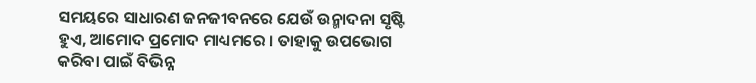ସମୟରେ ସାଧାରଣ ଜନଜୀବନରେ ଯେଉଁ ଉନ୍ମାଦନା ସୃଷ୍ଟି ହୁଏ, ଆମୋଦ ପ୍ରମୋଦ ମାଧ୍ୟମରେ । ତାହାକୁ ଉପଭୋଗ କରିବା ପାଇଁ ବିଭିନ୍ନ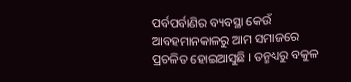ପର୍ବପର୍ବାଣିର ବ୍ୟବସ୍ଥା କେଉଁ ଆବହମାନକାଳରୁ ଆମ ସମାଜରେ ପ୍ରଚଳିତ ହୋଇଆସୁଛି । ତନ୍ମଧ୍ୟରୁ ବକୁଳ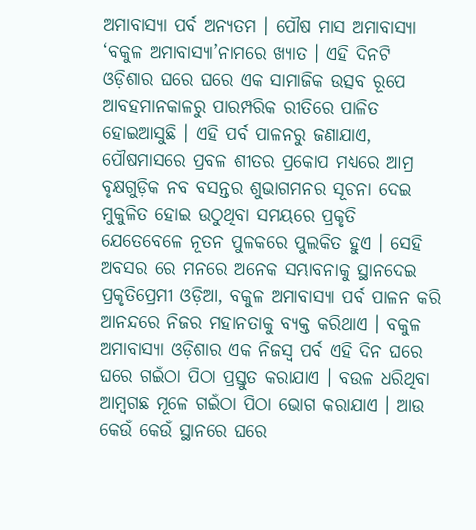ଅମାବାସ୍ୟା ପର୍ବ ଅନ୍ୟତମ । ପୌଷ ମାସ ଅମାବାସ୍ୟା ‘ବକୁଳ ଅମାବାସ୍ୟା’ନାମରେ ଖ୍ୟାତ । ଏହି ଦିନଟି ଓଡ଼ିଶାର ଘରେ ଘରେ ଏକ ସାମାଜିକ ଉତ୍ସବ ରୂପେ ଆବହମାନକାଳରୁ ପାରମ୍ପରିକ ରୀତିରେ ପାଳିତ ହୋଇଆସୁଛି । ଏହି ପର୍ବ ପାଳନରୁ ଜଣାଯାଏ, ପୌଷମାସରେ ପ୍ରବଳ ଶୀତର ପ୍ରକୋପ ମଧ୍ୟରେ ଆମ୍ର ବୃକ୍ଷଗୁଡ଼ିକ ନବ ବସନ୍ତର ଶୁଭାଗମନର ସୂଚନା ଦେଇ ମୁକୁଳିତ ହୋଇ ଉଠୁଥିବା ସମୟରେ ପ୍ରକୃତି ଯେତେବେଳେ ନୂତନ ପୁଳକରେ ପୁଲକିତ ହୁଏ । ସେହି ଅବସର ରେ ମନରେ ଅନେକ ସମ୍ଭାବନାକୁ ସ୍ଥାନଦେଇ ପ୍ରକୃତିପ୍ରେମୀ ଓଡ଼ିଆ, ବକୁଳ ଅମାବାସ୍ୟା ପର୍ବ ପାଳନ କରି ଆନନ୍ଦରେ ନିଜର ମହାନତାକୁ ବ୍ୟକ୍ତ କରିଥାଏ । ବକୁଳ ଅମାବାସ୍ୟା ଓଡ଼ିଶାର ଏକ ନିଜସ୍ଵ ପର୍ବ ଏହି ଦିନ ଘରେ ଘରେ ଗଇଁଠା ପିଠା ପ୍ରସ୍ତୁତ କରାଯାଏ । ବଉଳ ଧରିଥିବା ଆମ୍ବଗଛ ମୂଳେ ଗଇଁଠା ପିଠା ଭୋଗ କରାଯାଏ । ଆଉ କେଉଁ କେଉଁ ସ୍ଥାନରେ ଘରେ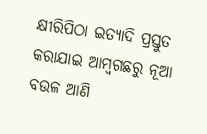କ୍ଷୀରିପିଠା ଇତ୍ୟାଦି ପ୍ରସ୍ତୁତ କରାଯାଇ ଆମ୍ବଗଛରୁ ନୂଆ ବଉଳ ଆଣି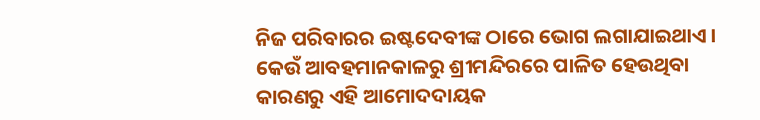ନିଜ ପରିବାରର ଇଷ୍ଟଦେବୀଙ୍କ ଠାରେ ଭୋଗ ଲଗାଯାଇଥାଏ । କେଉଁ ଆବହମାନକାଳରୁ ଶ୍ରୀମନ୍ଦିରରେ ପାଳିତ ହେଉଥିବା କାରଣରୁ ଏହି ଆମୋଦଦାୟକ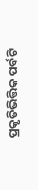ପ୍ରକୃତିଭିତ୍ତିକ ପର୍ବଟି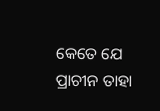କେତେ ଯେ ପ୍ରାଚୀନ ତାହା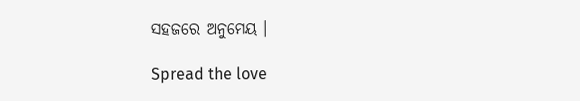ସହଜରେ ଅନୁମେୟ ।

Spread the love